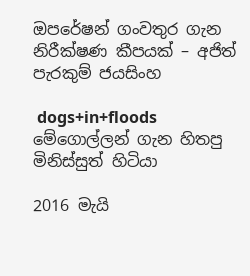ඔපරේෂන් ගංවතුර ගැන නිරීක්ෂණ කීපයක් – අජිත් පැරකුම් ජයසිංහ

 dogs+in+floods
මේගොල්ලන් ගැන හිතපු මිනිස්සුත් හිටියා

2016 මැයි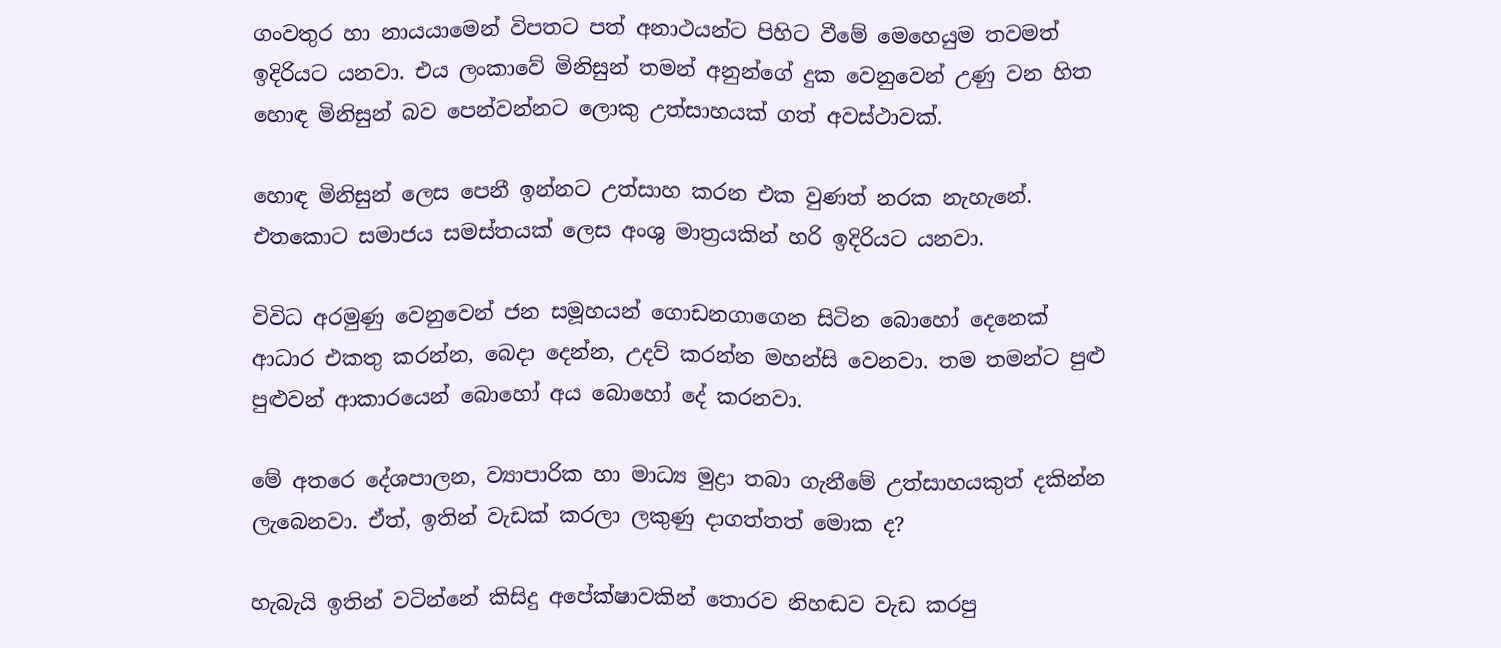ගංවතුර හා නායයාමෙන් විපතට පත් අනාථයන්ට පිහිට වීමේ මෙහෙයුම තවමත් ඉදිරියට යනවා. එය ලංකාවේ මිනිසුන් තමන් අනුන්ගේ දුක වෙනුවෙන් උණු වන හිත හොඳ මිනිසුන් බව පෙන්වන්නට ලොකු උත්සාහයක් ගත් අවස්ථාවක්.

හොඳ මිනිසුන් ලෙස පෙනී ඉන්නට උත්සාහ කරන එක වුණත් නරක නැහැනේ. එතකොට සමාජය සමස්තයක් ලෙස අංශු මාත්‍රයකින් හරි ඉදිරියට යනවා.

විවිධ අරමුණු වෙනුවෙන් ජන සමූහයන් ගොඩනගාගෙන සිටින බොහෝ දෙනෙක් ආධාර එකතු කරන්න, බෙදා දෙන්න, උදව් කරන්න මහන්සි වෙනවා. තම තමන්ට පුළු පුළුවන් ආකාරයෙන් බොහෝ අය බොහෝ දේ කරනවා.

මේ අතරෙ දේශපාලන, ව්‍යාපාරික හා මාධ්‍ය මුද්‍රා තබා ගැනීමේ උත්සාහයකුත් දකින්න ලැබෙනවා. ඒත්, ඉතින් වැඩක් කරලා ලකුණු දාගත්තත් මොක ද?

හැබැයි ඉතින් වටින්නේ කිසිදු අපේක්ෂාවකින් තොරව නිහඬව වැඩ කරපු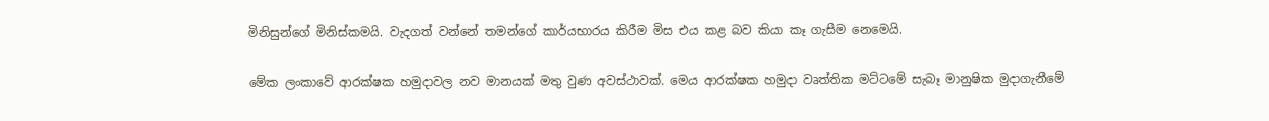මිනිසුන්ගේ මිනිස්කමයි. වැදගත් වන්නේ තමන්ගේ කාර්යභාරය කිරීම මිස එය කළ බව කියා කෑ ගැසීම නෙමෙයි.

මේක ලංකාවේ ආරක්ෂක හමුදාවල නව මානයක් මතු වුණ අවස්ථාවක්. මෙය ආරක්ෂක හමුදා වෘත්තික මට්ටමේ සැබෑ මානුෂික මුදාගැනීමේ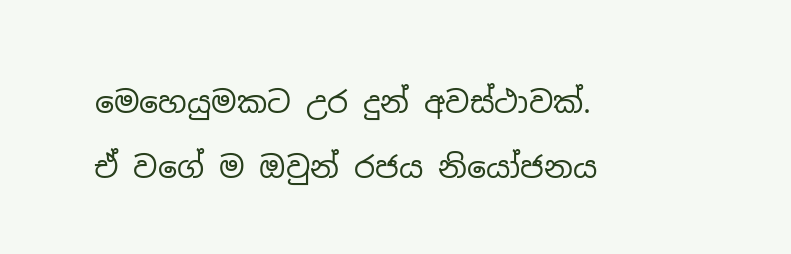මෙහෙයුමකට උර දුන් අවස්ථාවක්. ඒ වගේ ම ඔවුන් රජය නියෝජනය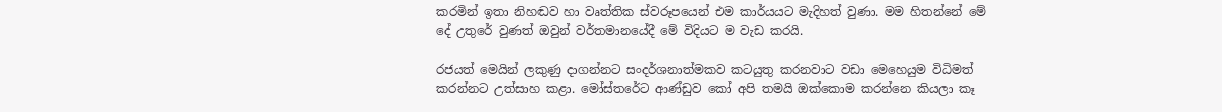කරමින් ඉතා නිහඬව හා වෘත්තික ස්වරූපයෙන් එම කාර්යයට මැදිහත් වුණා. මම හිතන්නේ මේ දේ උතුරේ වුණත් ඔවුන් වර්තමානයේදී මේ විදියට ම වැඩ කරයි.

රජයත් මෙයින් ලකුණු දාගන්නට සංදර්ශනාත්මකව කටයුතු කරනවාට වඩා මෙහෙයුම විධිමත් කරන්නට උත්සාහ කළා. මෝස්තරේට ආණ්ඩුව කෝ අපි තමයි ඔක්කොම කරන්නෙ කියලා කෑ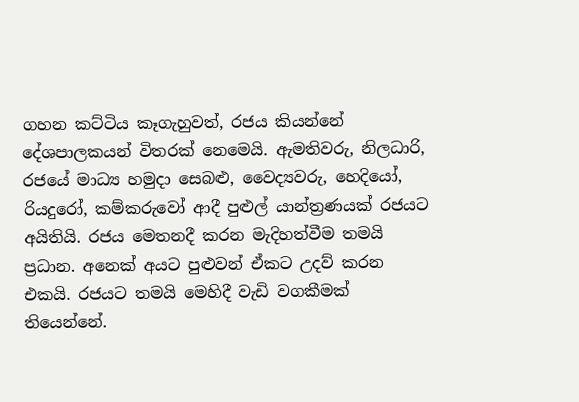ගහන කට්ටිය කෑගැහුවත්, රජය කියන්නේ දේශපාලකයන් විතරක් නෙමෙයි. ඇමතිවරු, නිලධාරි, රජයේ මාධ්‍ය හමුදා සෙබළු, වෛද්‍යවරු, හෙදියෝ, රියදුරෝ, කම්කරුවෝ ආදී පුළුල් යාන්ත්‍රණයක් රජයට අයිතියි. රජය මෙතනදී කරන මැදිහත්වීම තමයි ප්‍රධාන. අනෙක් අයට පුළුවන් ඒකට උදව් කරන එකයි. රජයට තමයි මෙහිදී වැඩි වගකීමක් තියෙන්නේ.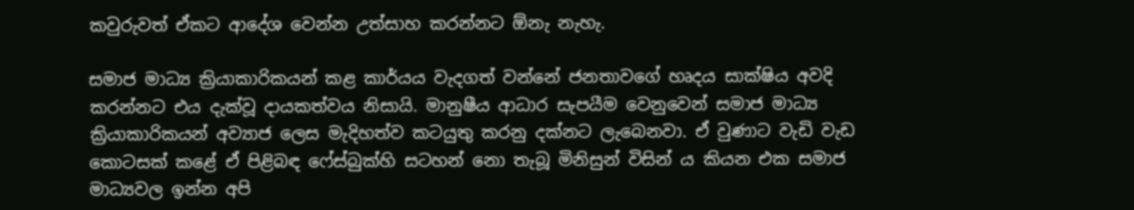කවුරුවත් ඒකට ආදේශ වෙන්න උත්සාහ කරන්නට ඕනැ නැහැ.

සමාජ මාධ්‍ය ක්‍රියාකාරිකයන් කළ කාර්යය වැදගත් වන්නේ ජනතාවගේ හෘදය සාක්ෂිය අවදි කරන්නට එය දැක්වූ දායකත්වය නිසායි. මානුෂීය ආධාර සැපයීම වෙනුවෙන් සමාජ මාධ්‍ය ක්‍රියාකාරිකයන් අව්‍යාජ ලෙස මැදිහත්ව කටයුතු කරනු දක්නට ලැබෙනවා. ඒ වුණාට වැඩි වැඩ කොටසක් කළේ ඒ පිළිබඳ ෆේස්බුක්හි සටහන් නො තැබූ මිනිසුන් විසින් ය කියන එක සමාජ මාධ්‍යවල ඉන්න අපි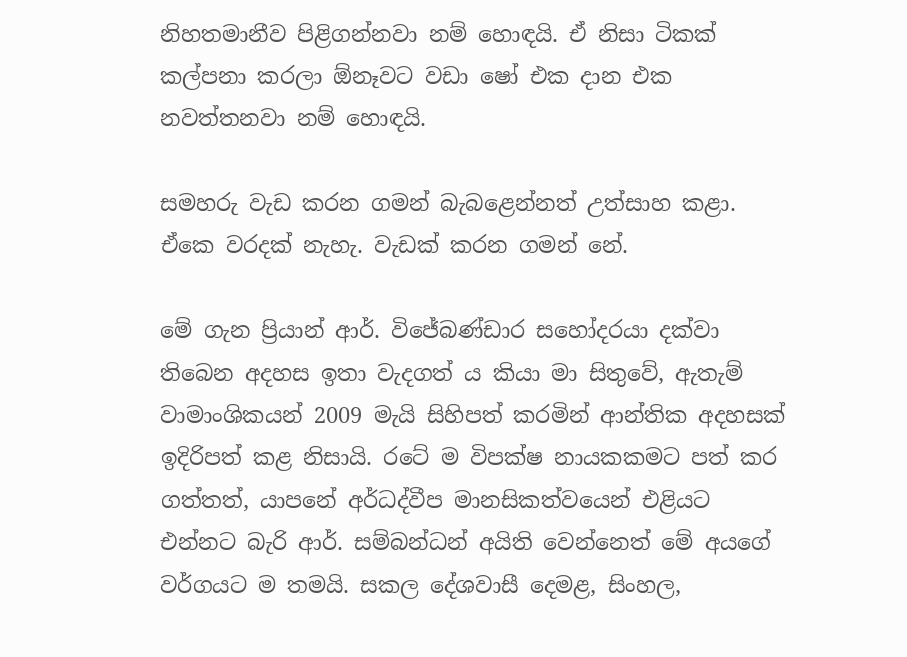නිහතමානීව පිළිගන්නවා නම් හොඳයි. ඒ නිසා ටිකක් කල්පනා කරලා ඕනෑවට වඩා ෂෝ එක දාන එක නවත්තනවා නම් හොඳයි.

සමහරු වැඩ කරන ගමන් බැබළෙන්නත් උත්සාහ කළා. ඒකෙ වරදක් නැහැ. වැඩක් කරන ගමන් නේ.

මේ ගැන ප්‍රියාන් ආර්. විජේබණ්ඩාර සහෝදරයා දක්වා තිබෙන අදහස ඉතා වැදගත් ය කියා මා සිතුවේ, ඇතැම් වාමාංශිකයන් 2009 මැයි සිහිපත් කරමින් ආන්තික අදහසක් ඉදිරිපත් කළ නිසායි. රටේ ම විපක්ෂ නායකකමට පත් කර ගත්තත්, යාපනේ අර්ධද්වීප මානසිකත්වයෙන් එළියට එන්නට බැරි ආර්. සම්බන්ධන් අයිති වෙන්නෙත් මේ අයගේ වර්ගයට ම තමයි. සකල දේශවාසී දෙමළ, සිංහල,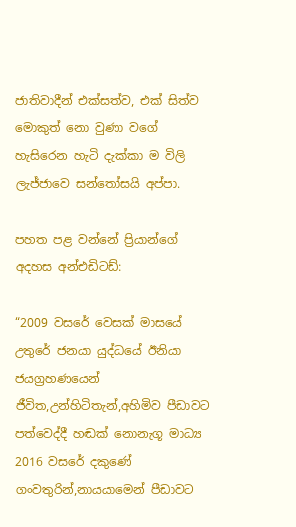ජාතිවාදීන් එක්සත්ව, එක් සිත්ව මොකුත් නො වුණා වගේ හැසිරෙන හැටි දැක්කා ම විලි ලැජ්ජාවෙ සන්තෝසයි අප්පා.

පහත පළ වන්නේ ප්‍රියාන්ගේ අදහස අන්එඩිටඩ්:

“2009 වසරේ වෙසක් මාසයේ උතුරේ ජනයා යුද්ධයේ ඊනියා ජයග්‍රහණයෙන් ජීවිත,උන්හිටිතැන්,අහිමිව පීඩාවට පත්වෙද්දී හඬක් නොනැගූ මාධ්‍ය 2016 වසරේ දකුණේ ගංවතුරින්,නායයාමෙන් පීඩාවට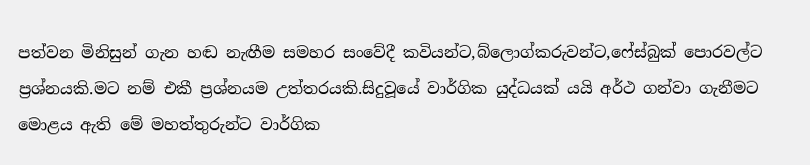පත්වන මිනිසුන් ගැන හඬ නැඟීම සමහර සංවේදී කවියන්ට,බ්ලොග්කරුවන්ට,ෆේස්බුක් පොරවල්ට ප්‍රශ්නයකි.මට නම් එකී ප්‍රශ්නයම උත්තරයකි.සිදුවූයේ වාර්ගික යුද්ධයක් යයි අර්ථ ගන්වා ගැනීමට මොළය ඇති මේ මහත්තුරුන්ට වාර්ගික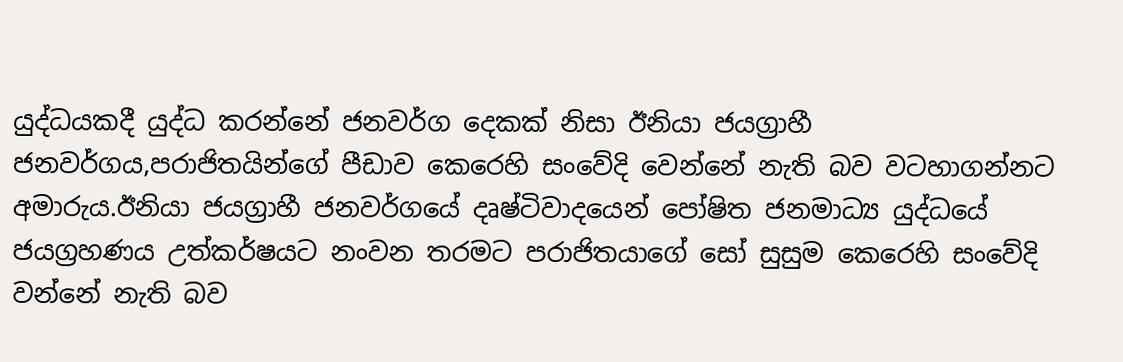යුද්ධයකදී යුද්ධ කරන්නේ ජනවර්ග දෙකක් නිසා ඊනියා ජයග්‍රාහී ජනවර්ගය,පරාජිතයින්ගේ පීඩාව කෙරෙහි සංවේදි වෙන්නේ නැති බව වටහාගන්නට අමාරුය.ඊනියා ජයග්‍රාහී ජනවර්ගයේ දෘෂ්ටිවාදයෙන් පෝෂිත ජනමාධ්‍ය යුද්ධයේ ජයග්‍රහණය උත්කර්ෂයට නංවන තරමට පරාජිතයාගේ සෝ සුසුම කෙරෙහි සංවේදි වන්නේ නැති බව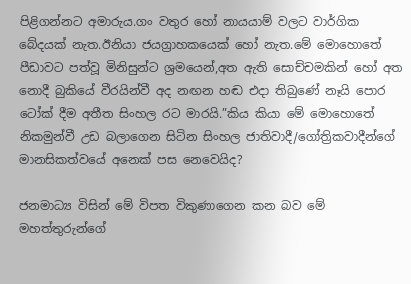පිළිගන්නට අමාරුය.ගං වතුර හෝ නායයාම් වලට වාර්ගික බේදයක් නැත.ඊනියා ජයග්‍රාහකයෙක් හෝ නැත.මේ මොහොතේ පීඩාවට පත්වූ මිනිසුන්ට ශ්‍රමයෙන්,අත ඇති සොච්චමකින් හෝ අත නොදී බුකියේ වීරයින්වී අද නඟන හඬ එදා තිබුණේ නෑයි පොර ටෝක් දීම අතීත සිංහල රට මාරයි.”කිය කියා මේ මොහොතේ නිකමුන්වී උඩ බලාගෙන සිටින සිංහල ජාතිවාදී/ගෝත්‍රිකවාදීන්ගේ මානසිකත්වයේ අනෙක් පස නෙවෙයිද?

ජනමාධ්‍ය විසින් මේ විපත විකුණාගෙන කන බව මේ මහත්තුරුන්ගේ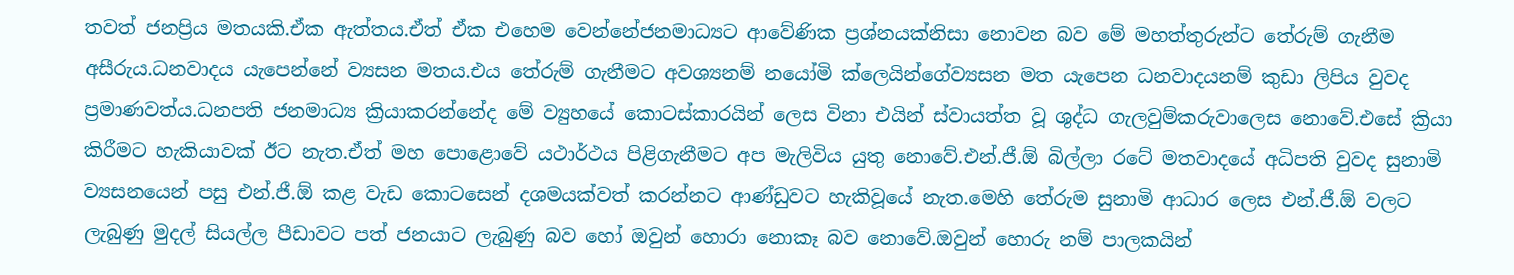තවත් ජනප්‍රිය මතයකි.ඒක ඇත්තය.ඒත් ඒක එහෙම වෙන්නේජනමාධ්‍යට ආවේණික ප්‍රශ්නයක්නිසා නොවන බව මේ මහත්තුරුන්ට තේරුම් ගැනීම අසීරුය.ධනවාදය යැපෙන්නේ ව්‍යසන මතය.එය තේරුම් ගැනීමට අවශ්‍යනම් නයෝමි ක්ලෙයින්ගේව්‍යසන මත යැපෙන ධනවාදයනම් කුඩා ලිපිය වුවද ප්‍රමාණවත්ය.ධනපති ජනමාධ්‍ය ක්‍රියාකරන්නේද මේ ව්‍යුහයේ කොටස්කාරයින් ලෙස විනා එයින් ස්වායත්ත වූ ශුද්ධ ගැලවුම්කරුවාලෙස නොවේ.එසේ ක්‍රියා කිරීමට හැකියාවක් ඊට නැත.ඒත් මහ පොළොවේ යථාර්ථය පිළිගැනීමට අප මැලිවිය යුතු නොවේ.එන්.ජී.ඕ බිල්ලා රටේ මතවාදයේ අධිපති වුවද සුනාමි ව්‍යසනයෙන් පසු එන්.ජී.ඕ කළ වැඩ කොටසෙන් දශමයක්වත් කරන්නට ආණ්ඩුවට හැකිවූයේ නැත.මෙහි තේරුම සුනාමි ආධාර ලෙස එන්.ජී.ඕ වලට ලැබුණු මුදල් සියල්ල පීඩාවට පත් ජනයාට ලැබුණු බව හෝ ඔවුන් හොරා නොකෑ බව නොවේ.ඔවුන් හොරු නම් පාලකයින්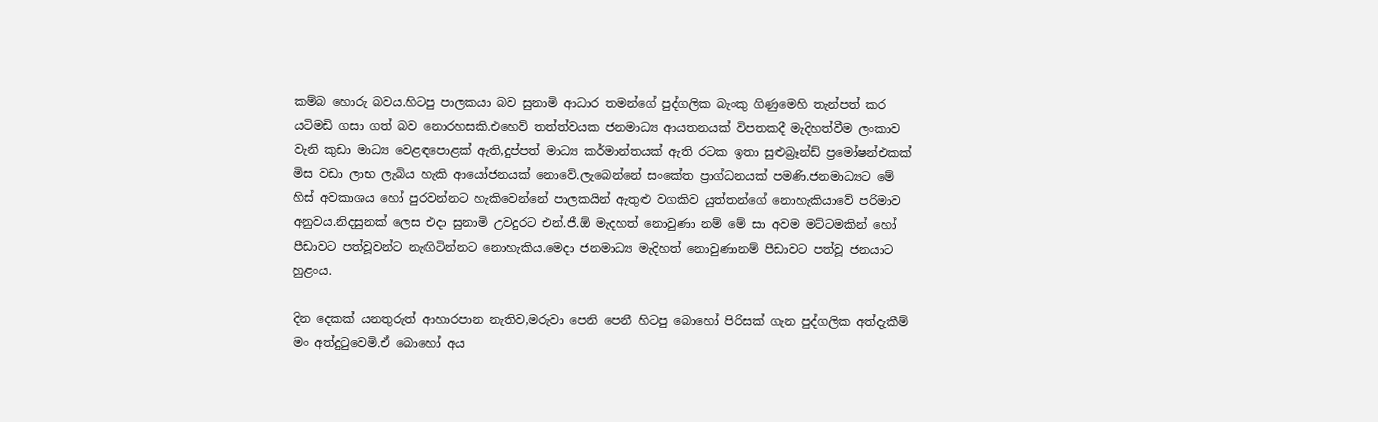කම්බ හොරු බවය.හිටපු පාලකයා බව සුනාමි ආධාර තමන්ගේ පුද්ගලික බැංකු ගිණුමෙහි තැන්පත් කර යටිමඩි ගසා ගත් බව නොරහසකි.එහෙව් තත්ත්වයක ජනමාධ්‍ය ආයතනයක් විපතකදී මැදිහත්වීම ලංකාව වැනි කුඩා මාධ්‍ය වෙළඳපොළක් ඇති,දුප්පත් මාධ්‍ය කර්මාන්තයක් ඇති රටක ඉතා සුළුබ්‍රෑන්ඩ් ප්‍රමෝෂන්එකක් මිස වඩා ලාභ ලැබිය හැකි ආයෝජනයක් නොවේ.ලැබෙන්නේ සංකේත ප්‍රාග්ධනයක් පමණි.ජනමාධ්‍යට මේ හිස් අවකාශය හෝ පුරවන්නට හැකිවෙන්නේ පාලකයින් ඇතුළු වගකිව යුත්තන්ගේ නොහැකියාවේ පරිමාව අනුවය.නිදසුනක් ලෙස එදා සුනාමි උවදුරට එන්.ජී.ඕ මැදහත් නොවුණා නම් මේ සා අවම මට්ටමකින් හෝ පීඩාවට පත්වූවන්ට නැඟිටින්න‍ට නොහැකිය.මෙදා ජනමාධ්‍ය මැදිහත් නොවුණානම් පීඩාවට පත්වූ ජනයාට හුළංය.

දින දෙකක් යනතුරුත් ආහාරපාන නැතිව,මරුවා පෙනි පෙනී හිටපු බොහෝ පිරිසක් ගැන පුද්ගලික අත්දැකීම් මං අත්දුටුවෙමි.ඒ බොහෝ අය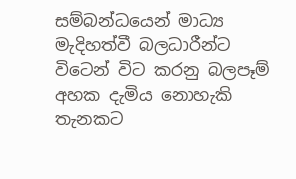සම්බන්ධයෙන් මාධ්‍ය මැදිහත්වී බලධාරීන්ට විටෙන් විට කරනු බලපෑම් අහක දැමිය නොහැකි තැනකට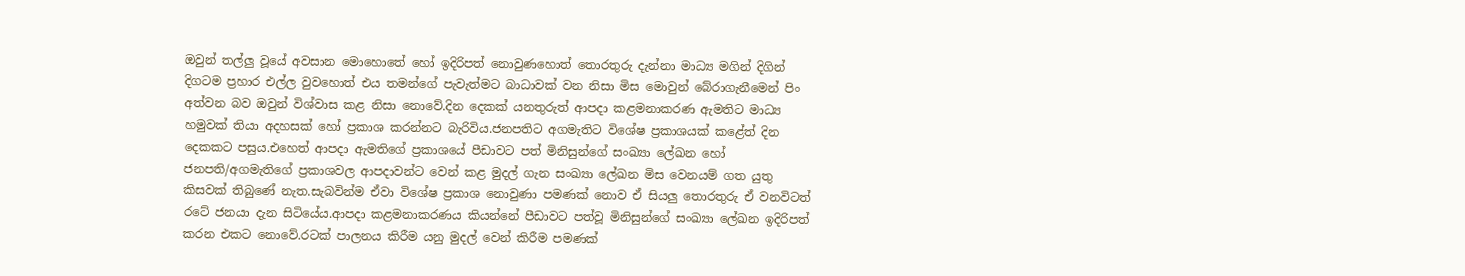ඔවුන් තල්ලු වූයේ අවසාන මොහොතේ හෝ ඉදිරිපත් නොවුණහොත් තොරතුරු දැන්නා මාධ්‍ය මගින් දිගින් දිගටම ප්‍රහාර එල්ල වුවහොත් එය තමන්ගේ පැවැත්මට බාධාවක් වන නිසා මිස මොවුන් බේරාගැනීමෙන් පිං අත්වන බව ඔවුන් විශ්වාස කළ නිසා නොවේ.දින දෙකක් යනතුරුත් ආපදා කළමනාකරණ ඇමතිට මාධ්‍ය හමුවක් තියා අදහසක් හෝ ප්‍රකාශ කරන්නට බැරිවිය.ජනපතිට අගමැතිට විශේෂ ප්‍රකාශයක් කළේත් දින දෙකකට පසුය.එහෙත් ආපදා ඇමතිගේ ප්‍රකාශයේ පීඩාවට පත් මිනිසුන්ගේ සංඛ්‍යා ලේඛන හෝ ජනපති/අගමැතිගේ ප්‍රකාශවල ආපදාවන්ට වෙන් කළ මුදල් ගැන සංඛ්‍යා ලේඛන මිස වෙනයම් ගත යුතු කිසවක් තිබුණේ නැත.සැබවින්ම ඒවා විශේෂ ප්‍රකාශ නොවුණා පමණක් නොව ඒ සියලු තොරතුරු ඒ වනවිටත් රටේ ජනයා දැන සිටියේය.ආපදා කළමනාකරණය කියන්නේ පීඩාවට පත්වූ මිනිසුන්ගේ සංඛ්‍යා ලේඛන ඉදිරිපත් කරන එකට නොවේ.රටක් පාලනය කිරීම යනු මුදල් වෙන් කිරීම පමණක්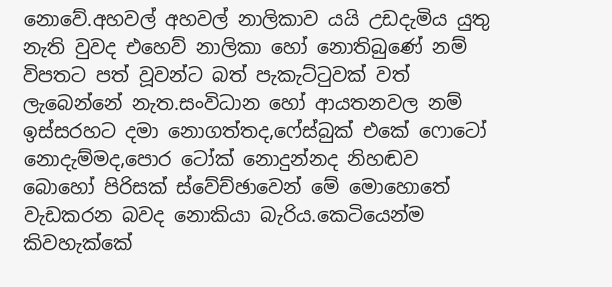නොවේ.අහවල් අහවල් නාලිකාව යයි උඩදැමිය යුතු නැති වුවද එහෙව් නාලිකා හෝ නොතිබුණේ නම් විපතට පත් වූවන්ට බත් පැකැට්ටුවක් වත් ලැබෙන්නේ නැත.සංවිධාන හෝ ආයතනවල නම් ඉස්සරහට දමා නොගත්තද,ෆේස්බුක් එකේ ෆොටෝ නොදැම්මද,පොර ටෝක් නොදුන්නද නිහඬව බොහෝ පිරිසක් ස්වේච්ඡාවෙන් මේ මොහොතේ වැඩකරන බවද නොකියා බැරිය.කෙටියෙන්ම කිවහැක්කේ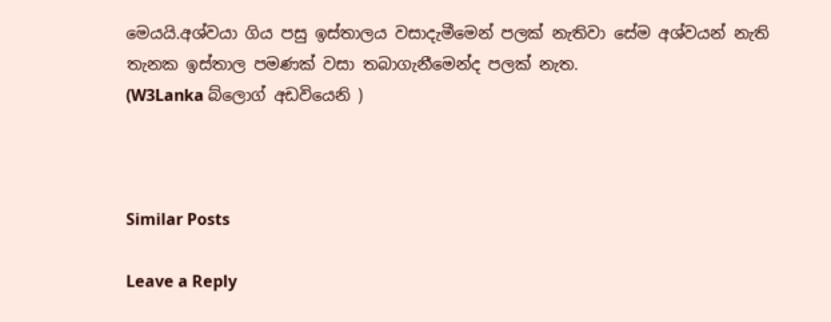මෙයයි.අශ්වයා ගිය පසු ඉස්තාලය වසාදැමීමෙන් පලක් නැතිවා සේම අශ්වයන් නැති තැනක ඉස්තාල පමණක් වසා තබාගැනීමෙන්ද පලක් නැත.
(W3Lanka බ්ලොග් අඩවියෙනි )



Similar Posts

Leave a Reply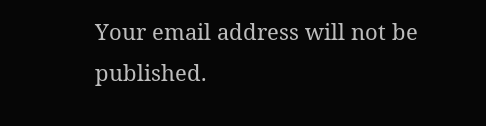Your email address will not be published.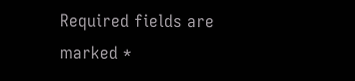Required fields are marked *